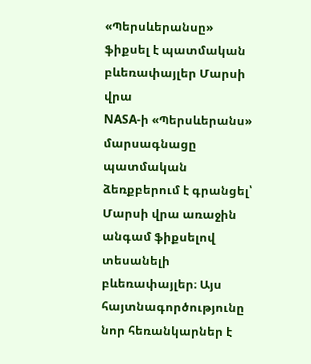«Պերսևերանսը» ֆիքսել է պատմական բևեռափայլեր Մարսի վրա
NASA-ի «Պերսևերանս» մարսագնացը պատմական ձեռքբերում է գրանցել՝ Մարսի վրա առաջին անգամ ֆիքսելով տեսանելի բևեռափայլեր։ Այս հայտնագործությունը նոր հեռանկարներ է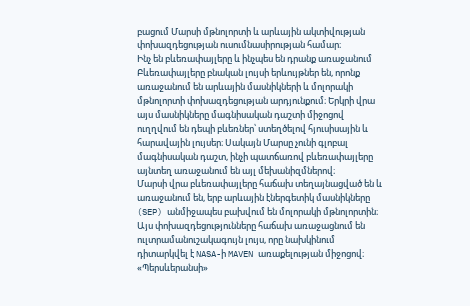բացում Մարսի մթնոլորտի և արևային ակտիվության փոխազդեցության ուսումնասիրության համար։
Ինչ են բևեռափայլերը և ինչպես են դրանք առաջանում
Բևեռափայլերը բնական լույսի երևույթներ են, որոնք առաջանում են արևային մասնիկների և մոլորակի մթնոլորտի փոխազդեցության արդյունքում։ Երկրի վրա այս մասնիկները մագնիսական դաշտի միջոցով ուղղվում են դեպի բևեռներ՝ ստեղծելով հյուսիսային և հարավային լույսեր։ Սակայն Մարսը չունի գլոբալ մագնիսական դաշտ, ինչի պատճառով բևեռափայլերը այնտեղ առաջանում են այլ մեխանիզմներով։
Մարսի վրա բևեռափայլերը հաճախ տեղայնացված են և առաջանում են, երբ արևային էներգետիկ մասնիկները (SEP) անմիջապես բախվում են մոլորակի մթնոլորտին։ Այս փոխազդեցությունները հաճախ առաջացնում են ուլտրամանուշակագույն լույս, որը նախկինում դիտարկվել է NASA-ի MAVEN առաքելության միջոցով։ «Պերսևերանսի»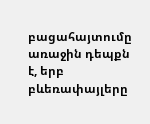բացահայտումը առաջին դեպքն է, երբ բևեռափայլերը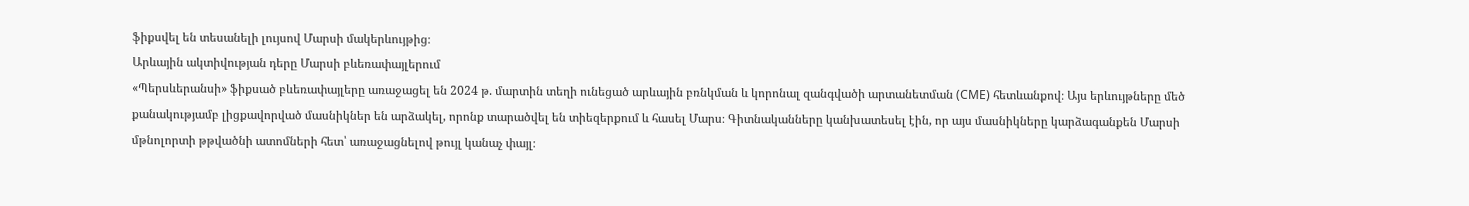ֆիքսվել են տեսանելի լույսով Մարսի մակերևույթից։
Արևային ակտիվության դերը Մարսի բևեռափայլերում
«Պերսևերանսի» ֆիքսած բևեռափայլերը առաջացել են 2024 թ. մարտին տեղի ունեցած արևային բռնկման և կորոնալ զանգվածի արտանետման (CME) հետևանքով։ Այս երևույթները մեծ քանակությամբ լիցքավորված մասնիկներ են արձակել, որոնք տարածվել են տիեզերքում և հասել Մարս։ Գիտնականները կանխատեսել էին, որ այս մասնիկները կարձագանքեն Մարսի մթնոլորտի թթվածնի ատոմների հետ՝ առաջացնելով թույլ կանաչ փայլ։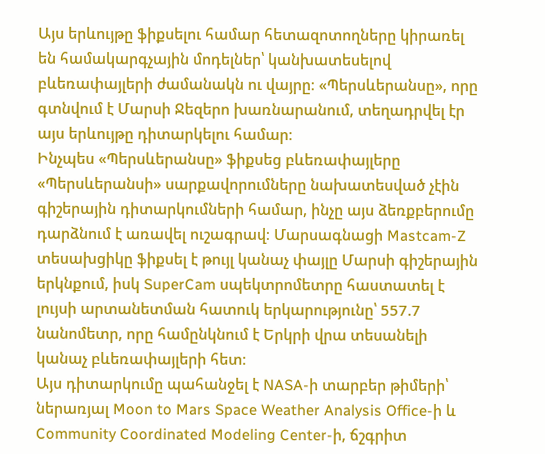Այս երևույթը ֆիքսելու համար հետազոտողները կիրառել են համակարգչային մոդելներ՝ կանխատեսելով բևեռափայլերի ժամանակն ու վայրը։ «Պերսևերանսը», որը գտնվում է Մարսի Ջեզերո խառնարանում, տեղադրվել էր այս երևույթը դիտարկելու համար։
Ինչպես «Պերսևերանսը» ֆիքսեց բևեռափայլերը
«Պերսևերանսի» սարքավորումները նախատեսված չէին գիշերային դիտարկումների համար, ինչը այս ձեռքբերումը դարձնում է առավել ուշագրավ։ Մարսագնացի Mastcam-Z տեսախցիկը ֆիքսել է թույլ կանաչ փայլը Մարսի գիշերային երկնքում, իսկ SuperCam սպեկտրոմետրը հաստատել է լույսի արտանետման հատուկ երկարությունը՝ 557.7 նանոմետր, որը համընկնում է Երկրի վրա տեսանելի կանաչ բևեռափայլերի հետ։
Այս դիտարկումը պահանջել է NASA-ի տարբեր թիմերի՝ ներառյալ Moon to Mars Space Weather Analysis Office-ի և Community Coordinated Modeling Center-ի, ճշգրիտ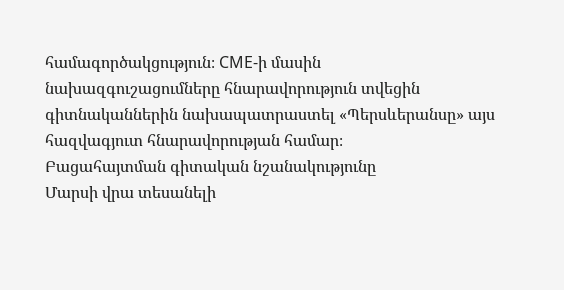համագործակցություն։ CME-ի մասին նախազգուշացումները հնարավորություն տվեցին գիտնականներին նախապատրաստել «Պերսևերանսը» այս հազվագյուտ հնարավորության համար։
Բացահայտման գիտական նշանակությունը
Մարսի վրա տեսանելի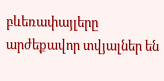բևեռափայլերը արժեքավոր տվյալներ են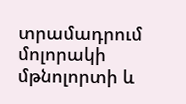տրամադրում մոլորակի մթնոլորտի և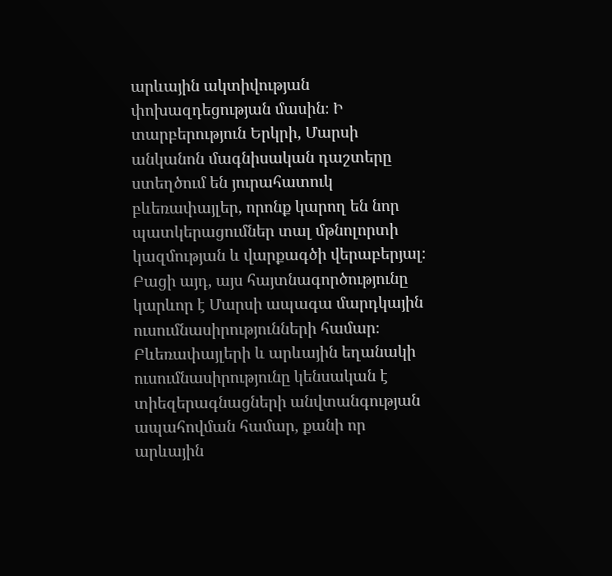արևային ակտիվության փոխազդեցության մասին։ Ի տարբերություն Երկրի, Մարսի անկանոն մագնիսական դաշտերը ստեղծում են յուրահատուկ բևեռափայլեր, որոնք կարող են նոր պատկերացումներ տալ մթնոլորտի կազմության և վարքագծի վերաբերյալ։
Բացի այդ, այս հայտնագործությունը կարևոր է Մարսի ապագա մարդկային ուսումնասիրությունների համար։ Բևեռափայլերի և արևային եղանակի ուսումնասիրությունը կենսական է տիեզերագնացների անվտանգության ապահովման համար, քանի որ արևային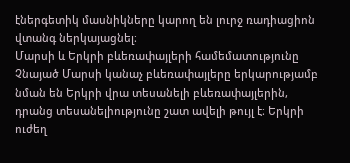էներգետիկ մասնիկները կարող են լուրջ ռադիացիոն վտանգ ներկայացնել։
Մարսի և Երկրի բևեռափայլերի համեմատությունը
Չնայած Մարսի կանաչ բևեռափայլերը երկարությամբ նման են Երկրի վրա տեսանելի բևեռափայլերին, դրանց տեսանելիությունը շատ ավելի թույլ է։ Երկրի ուժեղ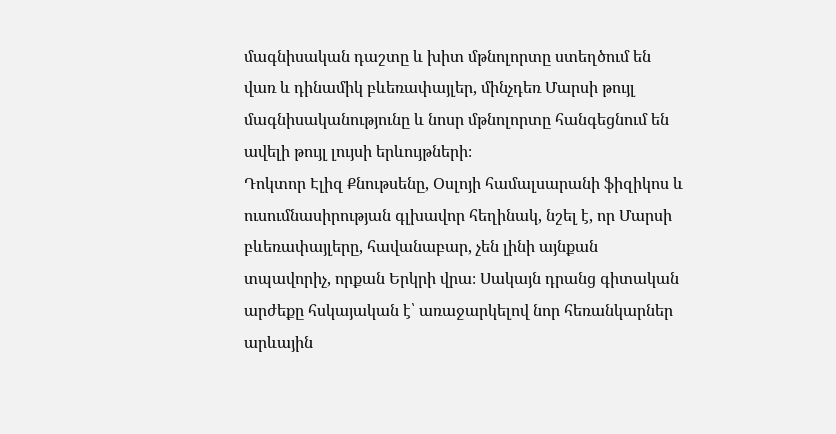մագնիսական դաշտը և խիտ մթնոլորտը ստեղծում են վառ և դինամիկ բևեռափայլեր, մինչդեռ Մարսի թույլ մագնիսականությունը և նոսր մթնոլորտը հանգեցնում են ավելի թույլ լույսի երևույթների։
Դոկտոր Էլիզ Քնութսենը, Օսլոյի համալսարանի ֆիզիկոս և ուսումնասիրության գլխավոր հեղինակ, նշել է, որ Մարսի բևեռափայլերը, հավանաբար, չեն լինի այնքան տպավորիչ, որքան Երկրի վրա։ Սակայն դրանց գիտական արժեքը հսկայական է՝ առաջարկելով նոր հեռանկարներ արևային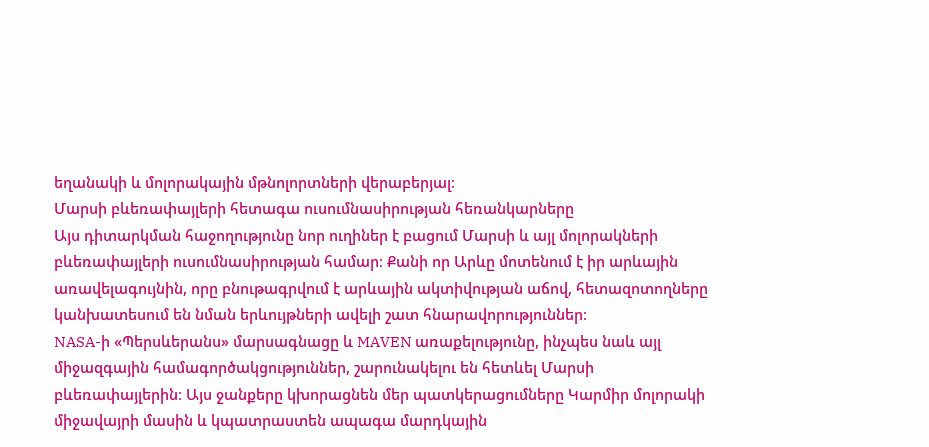եղանակի և մոլորակային մթնոլորտների վերաբերյալ։
Մարսի բևեռափայլերի հետագա ուսումնասիրության հեռանկարները
Այս դիտարկման հաջողությունը նոր ուղիներ է բացում Մարսի և այլ մոլորակների բևեռափայլերի ուսումնասիրության համար։ Քանի որ Արևը մոտենում է իր արևային առավելագույնին, որը բնութագրվում է արևային ակտիվության աճով, հետազոտողները կանխատեսում են նման երևույթների ավելի շատ հնարավորություններ։
NASA-ի «Պերսևերանս» մարսագնացը և MAVEN առաքելությունը, ինչպես նաև այլ միջազգային համագործակցություններ, շարունակելու են հետևել Մարսի բևեռափայլերին։ Այս ջանքերը կխորացնեն մեր պատկերացումները Կարմիր մոլորակի միջավայրի մասին և կպատրաստեն ապագա մարդկային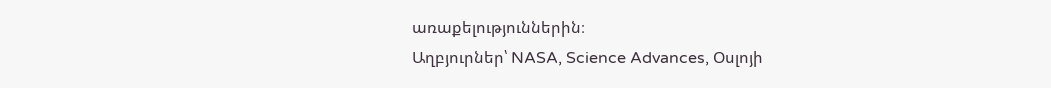առաքելություններին։
Աղբյուրներ՝ NASA, Science Advances, Օսլոյի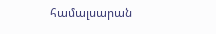համալսարան